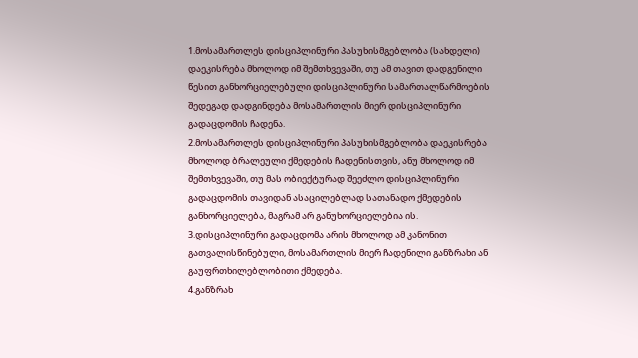1.მოსამართლეს დისციპლინური პასუხისმგებლობა (სახდელი) დაეკისრება მხოლოდ იმ შემთხვევაში, თუ ამ თავით დადგენილი წესით განხორციელებული დისციპლინური სამართალწარმოების შედეგად დადგინდება მოსამართლის მიერ დისციპლინური გადაცდომის ჩადენა.
2.მოსამართლეს დისციპლინური პასუხისმგებლობა დაეკისრება მხოლოდ ბრალეული ქმედების ჩადენისთვის, ანუ მხოლოდ იმ შემთხვევაში, თუ მას ობიექტურად შეეძლო დისციპლინური გადაცდომის თავიდან ასაცილებლად სათანადო ქმედების განხორციელება, მაგრამ არ განუხორციელებია ის.
3.დისციპლინური გადაცდომა არის მხოლოდ ამ კანონით გათვალისწინებული, მოსამართლის მიერ ჩადენილი განზრახი ან გაუფრთხილებლობითი ქმედება.
4.განზრახ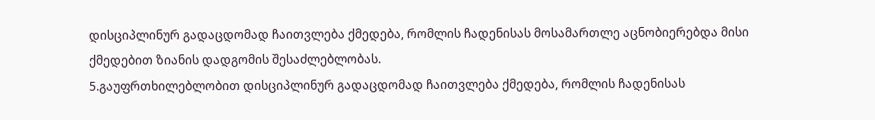დისციპლინურ გადაცდომად ჩაითვლება ქმედება, რომლის ჩადენისას მოსამართლე აცნობიერებდა მისი ქმედებით ზიანის დადგომის შესაძლებლობას.
5.გაუფრთხილებლობით დისციპლინურ გადაცდომად ჩაითვლება ქმედება, რომლის ჩადენისას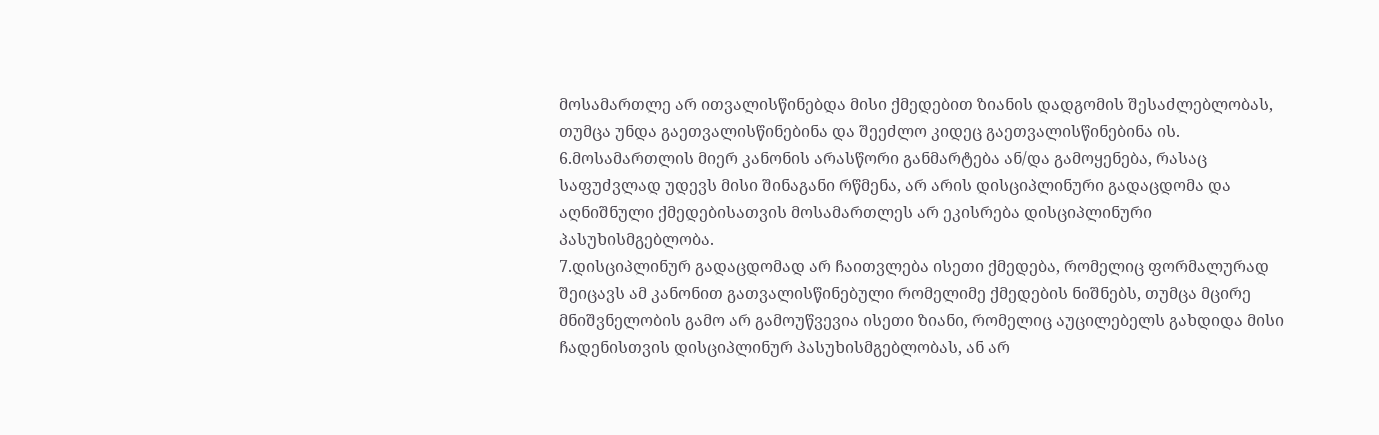მოსამართლე არ ითვალისწინებდა მისი ქმედებით ზიანის დადგომის შესაძლებლობას, თუმცა უნდა გაეთვალისწინებინა და შეეძლო კიდეც გაეთვალისწინებინა ის.
6.მოსამართლის მიერ კანონის არასწორი განმარტება ან/და გამოყენება, რასაც საფუძვლად უდევს მისი შინაგანი რწმენა, არ არის დისციპლინური გადაცდომა და აღნიშნული ქმედებისათვის მოსამართლეს არ ეკისრება დისციპლინური პასუხისმგებლობა.
7.დისციპლინურ გადაცდომად არ ჩაითვლება ისეთი ქმედება, რომელიც ფორმალურად შეიცავს ამ კანონით გათვალისწინებული რომელიმე ქმედების ნიშნებს, თუმცა მცირე მნიშვნელობის გამო არ გამოუწვევია ისეთი ზიანი, რომელიც აუცილებელს გახდიდა მისი ჩადენისთვის დისციპლინურ პასუხისმგებლობას, ან არ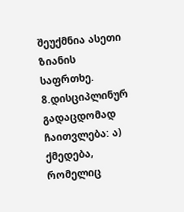შეუქმნია ასეთი ზიანის საფრთხე.
8.დისციპლინურ გადაცდომად ჩაითვლება: ა) ქმედება, რომელიც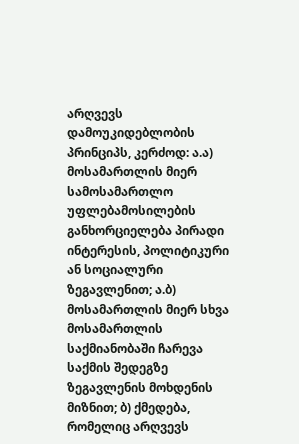არღვევს დამოუკიდებლობის პრინციპს, კერძოდ: ა.ა) მოსამართლის მიერ სამოსამართლო უფლებამოსილების განხორციელება პირადი ინტერესის, პოლიტიკური ან სოციალური ზეგავლენით; ა.ბ) მოსამართლის მიერ სხვა მოსამართლის საქმიანობაში ჩარევა საქმის შედეგზე ზეგავლენის მოხდენის მიზნით; ბ) ქმედება, რომელიც არღვევს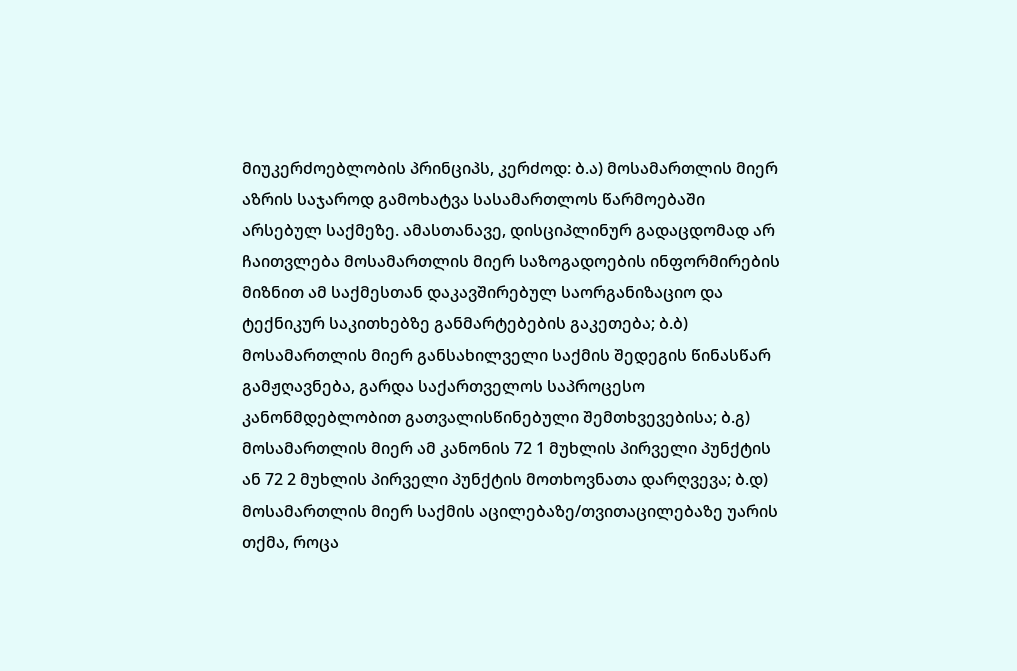მიუკერძოებლობის პრინციპს, კერძოდ: ბ.ა) მოსამართლის მიერ აზრის საჯაროდ გამოხატვა სასამართლოს წარმოებაში არსებულ საქმეზე. ამასთანავე, დისციპლინურ გადაცდომად არ ჩაითვლება მოსამართლის მიერ საზოგადოების ინფორმირების მიზნით ამ საქმესთან დაკავშირებულ საორგანიზაციო და ტექნიკურ საკითხებზე განმარტებების გაკეთება; ბ.ბ) მოსამართლის მიერ განსახილველი საქმის შედეგის წინასწარ გამჟღავნება, გარდა საქართველოს საპროცესო კანონმდებლობით გათვალისწინებული შემთხვევებისა; ბ.გ) მოსამართლის მიერ ამ კანონის 72 1 მუხლის პირველი პუნქტის ან 72 2 მუხლის პირველი პუნქტის მოთხოვნათა დარღვევა; ბ.დ) მოსამართლის მიერ საქმის აცილებაზე/თვითაცილებაზე უარის თქმა, როცა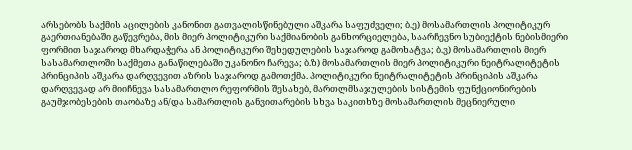არსებობს საქმის აცილების კანონით გათვალისწინებული აშკარა საფუძველი; ბ.ე) მოსამართლის პოლიტიკურ გაერთიანებაში გაწევრება, მის მიერ პოლიტიკური საქმიანობის განხორციელება, საარჩევნო სუბიექტის ნებისმიერი ფორმით საჯაროდ მხარდაჭერა ან პოლიტიკური შეხედულების საჯაროდ გამოხატვა; ბ.ვ) მოსამართლის მიერ სასამართლოში საქმეთა განაწილებაში უკანონო ჩარევა; ბ.ზ) მოსამართლის მიერ პოლიტიკური ნეიტრალიტეტის პრინციპის აშკარა დარღვევით აზრის საჯაროდ გამოთქმა. პოლიტიკური ნეიტრალიტეტის პრინციპის აშკარა დარღვევად არ მიიჩნევა სასამართლო რეფორმის შესახებ, მართლმსაჯულების სისტემის ფუნქციონირების გაუმჯობესების თაობაზე ან/და სამართლის განვითარების სხვა საკითხზე მოსამართლის მეცნიერული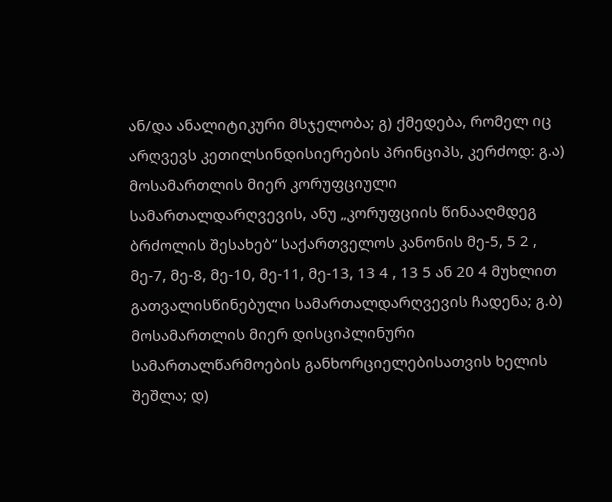ან/და ანალიტიკური მსჯელობა; გ) ქმედება, რომელ იც არღვევს კეთილსინდისიერების პრინციპს, კერძოდ: გ.ა) მოსამართლის მიერ კორუფციული სამართალდარღვევის, ანუ „კორუფციის წინააღმდეგ ბრძოლის შესახებ“ საქართველოს კანონის მე-5, 5 2 , მე-7, მე-8, მე-10, მე-11, მე-13, 13 4 , 13 5 ან 20 4 მუხლით გათვალისწინებული სამართალდარღვევის ჩადენა; გ.ბ) მოსამართლის მიერ დისციპლინური სამართალწარმოების განხორციელებისათვის ხელის შეშლა; დ)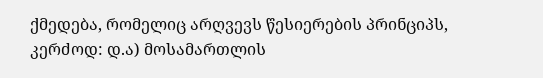ქმედება, რომელიც არღვევს წესიერების პრინციპს, კერძოდ: დ.ა) მოსამართლის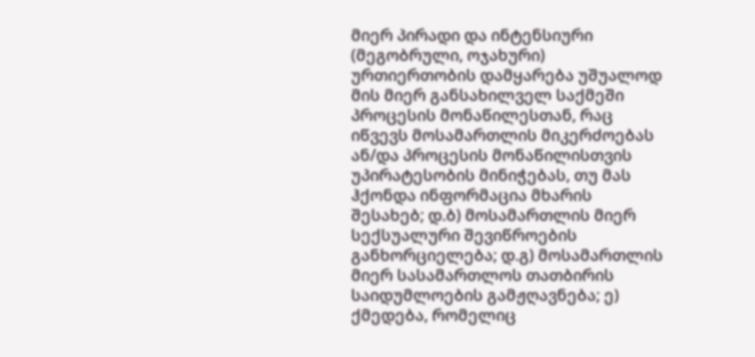მიერ პირადი და ინტენსიური (მეგობრული, ოჯახური) ურთიერთობის დამყარება უშუალოდ მის მიერ განსახილველ საქმეში პროცესის მონაწილესთან, რაც იწვევს მოსამართლის მიკერძოებას ან/და პროცესის მონაწილისთვის უპირატესობის მინიჭებას, თუ მას ჰქონდა ინფორმაცია მხარის შესახებ; დ.ბ) მოსამართლის მიერ სექსუალური შევიწროების განხორციელება; დ.გ) მოსამართლის მიერ სასამართლოს თათბირის საიდუმლოების გამჟღავნება; ე) ქმედება, რომელიც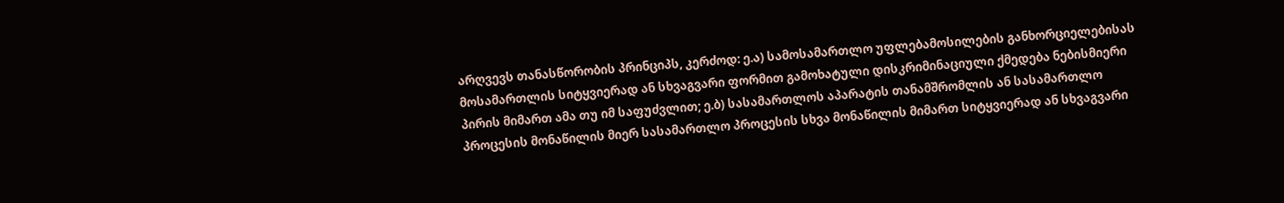არღვევს თანასწორობის პრინციპს, კერძოდ: ე.ა) სამოსამართლო უფლებამოსილების განხორციელებისას მოსამართლის სიტყვიერად ან სხვაგვარი ფორმით გამოხატული დისკრიმინაციული ქმედება ნებისმიერი პირის მიმართ ამა თუ იმ საფუძვლით; ე.ბ) სასამართლოს აპარატის თანამშრომლის ან სასამართლო პროცესის მონაწილის მიერ სასამართლო პროცესის სხვა მონაწილის მიმართ სიტყვიერად ან სხვაგვარი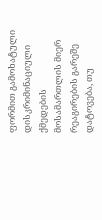ფორმით გამოხატული დისკრიმინაციული ქმედების მოსამართლის მიერ რეაგირების გარეშე დატოვება, თუ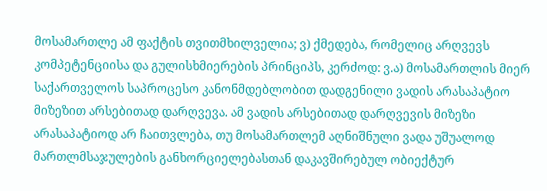მოსამართლე ამ ფაქტის თვითმხილველია; ვ) ქმედება, რომელიც არღვევს კომპეტენციისა და გულისხმიერების პრინციპს, კერძოდ: ვ.ა) მოსამართლის მიერ საქართველოს საპროცესო კანონმდებლობით დადგენილი ვადის არასაპატიო მიზეზით არსებითად დარღვევა. ამ ვადის არსებითად დარღვევის მიზეზი არასაპატიოდ არ ჩაითვლება, თუ მოსამართლემ აღნიშნული ვადა უშუალოდ მართლმსაჯულების განხორციელებასთან დაკავშირებულ ობიექტურ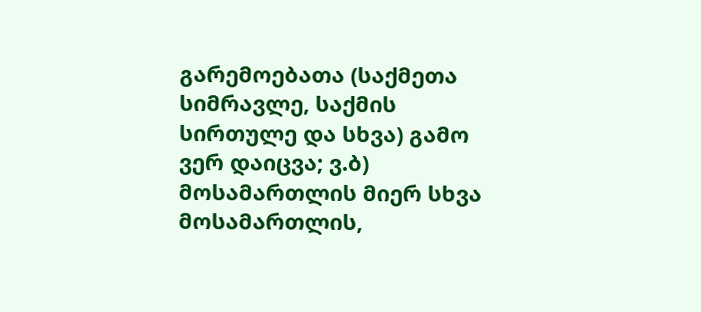გარემოებათა (საქმეთა სიმრავლე, საქმის სირთულე და სხვა) გამო ვერ დაიცვა; ვ.ბ) მოსამართლის მიერ სხვა მოსამართლის,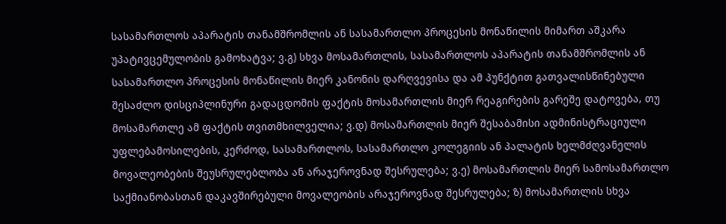სასამართლოს აპარატის თანამშრომლის ან სასამართლო პროცესის მონაწილის მიმართ აშკარა უპატივცემულობის გამოხატვა; ვ.გ) სხვა მოსამართლის, სასამართლოს აპარატის თანამშრომლის ან სასამართლო პროცესის მონაწილის მიერ კანონის დარღვევისა და ამ პუნქტით გათვალისწინებული შესაძლო დისციპლინური გადაცდომის ფაქტის მოსამართლის მიერ რეაგირების გარეშე დატოვება, თუ მოსამართლე ამ ფაქტის თვითმხილველია; ვ.დ) მოსამართლის მიერ შესაბამისი ადმინისტრაციული უფლებამოსილების, კერძოდ, სასამართლოს, სასამართლო კოლეგიის ან პალატის ხელმძღვანელის მოვალეობების შეუსრულებლობა ან არაჯეროვნად შესრულება; ვ.ე) მოსამართლის მიერ სამოსამართლო საქმიანობასთან დაკავშირებული მოვალეობის არაჯეროვნად შესრულება; ზ) მოსამართლის სხვა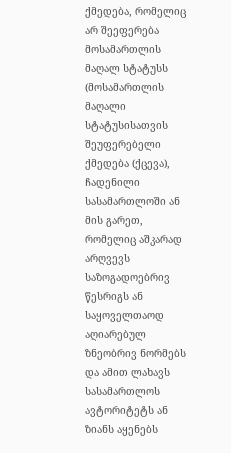ქმედება, რომელიც არ შეეფერება მოსამართლის მაღალ სტატუსს (მოსამართლის მაღალი სტატუსისათვის შეუფერებელი ქმედება (ქცევა), ჩადენილი სასამართლოში ან მის გარეთ, რომელიც აშკარად არღვევს საზოგადოებრივ წესრიგს ან საყოველთაოდ აღიარებულ ზნეობრივ ნორმებს და ამით ლახავს სასამართლოს ავტორიტეტს ან ზიანს აყენებს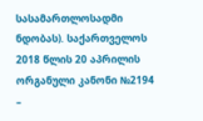სასამართლოსადმი ნდობას). საქართველოს 2018 წლის 20 აპრილის ორგანული კანონი №2194 –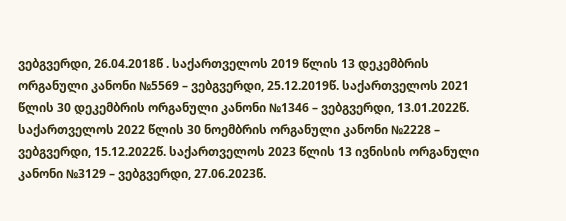ვებგვერდი, 26.04.2018წ . საქართველოს 2019 წლის 13 დეკემბრის ორგანული კანონი №5569 – ვებგვერდი, 25.12.2019წ. საქართველოს 2021 წლის 30 დეკემბრის ორგანული კანონი №1346 – ვებგვერდი, 13.01.2022წ. საქართველოს 2022 წლის 30 ნოემბრის ორგანული კანონი №2228 – ვებგვერდი, 15.12.2022წ. საქართველოს 2023 წლის 13 ივნისის ორგანული კანონი №3129 – ვებგვერდი, 27.06.2023წ.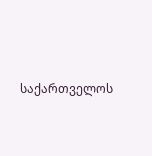საქართველოს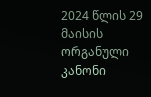2024 წლის 29 მაისის ორგანული კანონი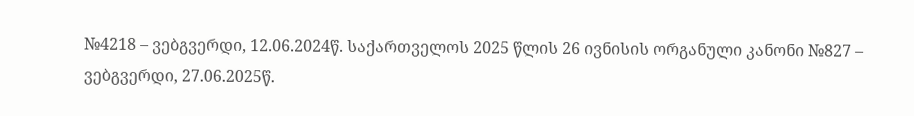№4218 – ვებგვერდი, 12.06.2024წ. საქართველოს 2025 წლის 26 ივნისის ორგანული კანონი №827 – ვებგვერდი, 27.06.2025წ.